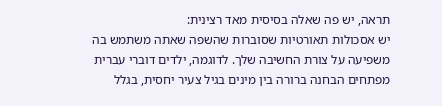תראה, יש פה שאלה בסיסית מאד רצינית:
יש אסכולות תאורטיות שסוברות שהשפה שאתה משתמש בה משפיעה על צורת החשיבה שלך. לדוגמה, ילדים דוברי עברית מפתחים הבחנה ברורה בין מינים בגיל צעיר יחסית, בגלל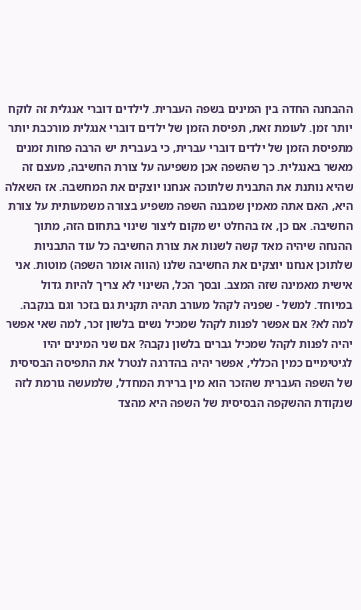ההבחנה החדה בין המינים בשפה העברית. לילדים דוברי אנגלית זה לוקח יותר זמן. לעומת זאת, תפיסת הזמן של ילדים דוברי אנגלית מורכבת יותר מתפיסת הזמן של ילדים דוברי עברית, כי בעברית יש הרבה פחות זמנים מאשר באנגלית. כך שהשפה אכן משפיעה על צורת החשיבה, מעצם זה שהיא נותנת את התבנית שלתוכה אנחנו יוצקים את המחשבה. אז השאלה היא, האם אתה מאמין שמבנה השפה משפיע בצורה משמעותית על צורת החשיבה. אם כן, אז בהחלט יש מקום ליצור שינוי בתחום הזה, מתוך ההנחה שיהיה מאד קשה לשנות את צורת החשיבה כל עוד התבניות שלתוכן אנחנו יוצקים את החשיבה שלנו (הווה אומר השפה) מוטות. אני אישית מאמינה שזה המצב. ובסך הכל, השינוי לא צריך להיות גדול במיוחד. למשל - שפניה לקהל מעורב תהיה תקנית גם בזכר וגם בנקבה. למה לא? אם אפשר לפנות לקהל שמכיל נשים בלשון זכר, למה שאי אפשר יהיה לפנות לקהל שמכיל גברים בלשון נקבה? אם שני המינים יהיו לגיטימיים כמין הכללי, אפשר יהיה בהדרגה לנטרל את התפיסה הבסיסית של השפה העברית שהזכר הוא מין ברירת המחדל, שלמעשה גורמת לזה שנקודת ההשקפה הבסיסית של השפה היא מהצד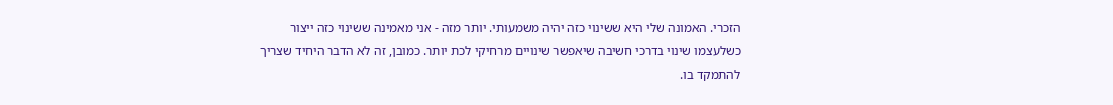הזכרי. האמונה שלי היא ששינוי כזה יהיה משמעותי. יותר מזה - אני מאמינה ששינוי כזה ייצור כשלעצמו שינוי בדרכי חשיבה שיאפשר שינויים מרחיקי לכת יותר. כמובן, זה לא הדבר היחיד שצריך להתמקד בו.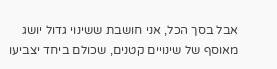אבל בסך הכל, אני חושבת ששינוי גדול יושג מאוסף של שינויים קטנים, שכולם ביחד יצביעו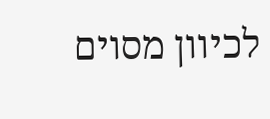לכיוון מסוים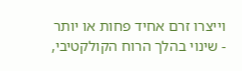וייצרו זרם אחיד פחות או יותר - שינוי בהלך הרוח הקולקטיבי,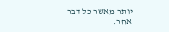יותר מאשר כל דבר אחר.